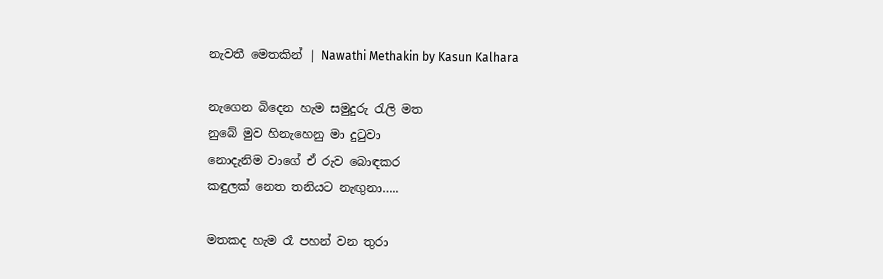නැවතී මෙතකින් | Nawathi Methakin by Kasun Kalhara

නැගෙන බිදෙන හැම සමුදුරු රැලි මත
නුබේ මුව හිනැහෙනු මා දුටුවා
නොදැනිම වාගේ ඒ රුව බොඳකර
කඳුලක් නෙත තනියට නැඟුනා…..

මතකද හැම රෑ පහන් වන තුරා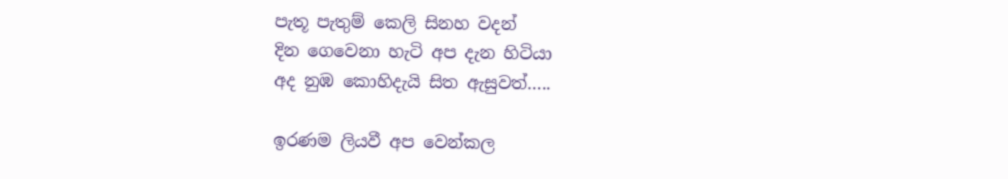පැතූ පැතුම් කෙලි සිනහ වදන්
දින ගෙවෙනා හැටි අප දැන හිටියා
අද නුඹ කොහිදැයි සිත ඇසුවත්…..

ඉරණම ලියවී අප වෙන්කල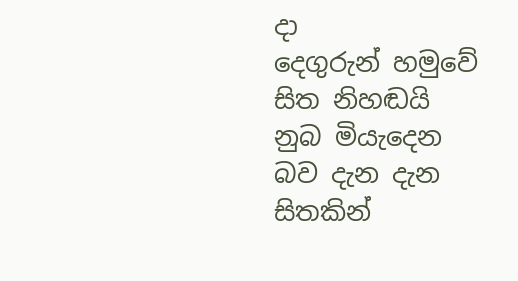දා
දෙගුරුන් හමුවේ සිත නිහඬයි
නුබ මියැදෙන බව දැන දැන සිතකින්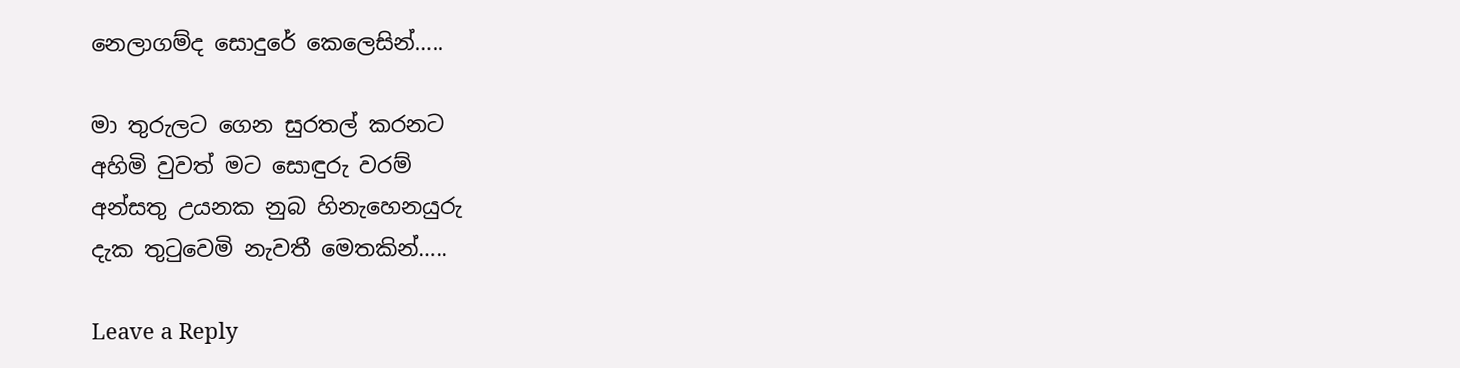නෙලාගම්ද සොදුරේ කෙලෙසින්…..

මා තුරුලට ගෙන සුරතල් කරනට
අහිමි වුවත් මට සොඳුරු වරම්
අන්සතු උයනක නුබ හිනැහෙනයුරු
දැක තුටුවෙමි නැවතී මෙතකින්…..

Leave a Reply